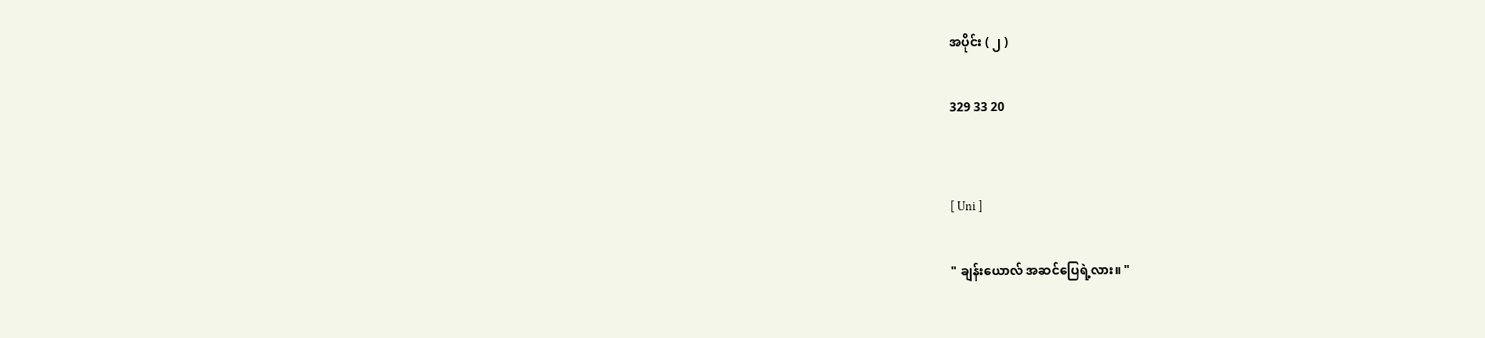အပိုင်း ( ၂ )

329 33 20


[ Uni ]

" ချန်းယောလ် အဆင်ပြေရဲ့လား။ "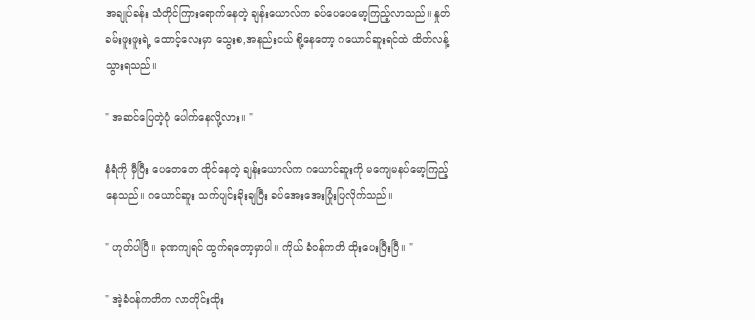အချုပ်ခန်း သံတိုင်ကြားရောက်နေတဲ့ ချန်းယောလ်က ခပ်ပေပေမော့ကြည့်လာသည်။ နှုတ်ခမ်းဖူးဖူးရဲ့ ထောင့်လေးမှာ သွေးစ,အနည်းငယ် စို့နေတော့ ဂယောင်ဆူးရင်ထဲ ထိတ်လန့်သွားရသည်။

" အဆင်ပြေတဲ့ပုံ ပေါက်နေလို့လား။ "

နံရံကို မှီပြီး ပေ‌တေတေ ထိုင်နေတဲ့ ချန်းယောလ်က ဂယောင်ဆူးကို မကျေမနပ်မော့ကြည့်နေသည်။ ဂယောင်ဆူး သက်ပျင်းခိုးချပြီး ခပ်အေးအေးပြုံးပြလိုက်သည်။

" ဟုတ်ပါပြီ။ ခုဏကျရင် ထွက်ရတော့မှာပါ။ ကိုယ် ခံဝန်ကတိ ထိုးပေးပြီးပြီ။ "

" အဲ့ခံဝန်ကတိက လာတိုင်းထိုး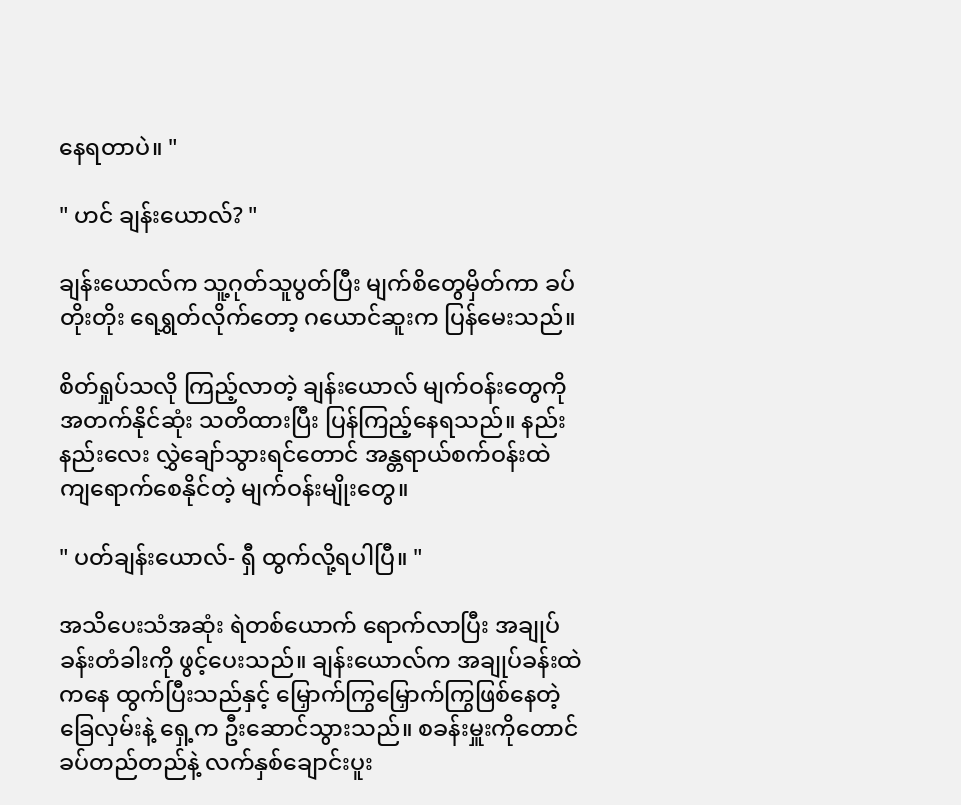နေရတာပဲ။ "

" ဟင် ချန်းယောလ်? "

ချန်းယောလ်က သူ့ဂုတ်သူပွတ်ပြီး မျက်စိတွေမှိတ်ကာ ခပ်တိုးတိုး ရေရွှတ်လိုက်တော့ ဂယောင်ဆူးက ‌ပြန်မေးသည်။

စိတ်ရှုပ်သလို ကြည့်လာတဲ့ ချန်းယောလ် မျက်ဝန်းတွေကို အတက်နိုင်ဆုံး သတိထားပြီး ပြန်ကြည့်နေရသည်။ နည်းနည်းလေး လွှဲချော်သွားရင်တောင် အန္တရာယ်စက်ဝန်းထဲ ကျရောက်စေနိုင်တဲ့ မျက်ဝန်းမျိုးတွေ။

" ပတ်ချန်းယောလ်- ရှီ ထွက်လို့ရပါပြီ။ "

အသိပေးသံအဆုံး ရဲတစ်ယောက် ရောက်လာပြီး အချုပ်ခန်းတံခါးကို ဖွင့်ပေးသည်။ ချန်းယောလ်က အချုပ်ခန်းထဲကနေ ထွက်ပြီးသည်နှင့် မြှောက်ကြွမြှောက်ကြွဖြစ်နေတဲ့ ခြေလှမ်းနဲ့ ရှေ့က ဦးဆောင်သွားသည်။ စခန်းမှူးကိုတောင် ခပ်တည်တည်နဲ့ လက်နှစ်ချောင်းပူး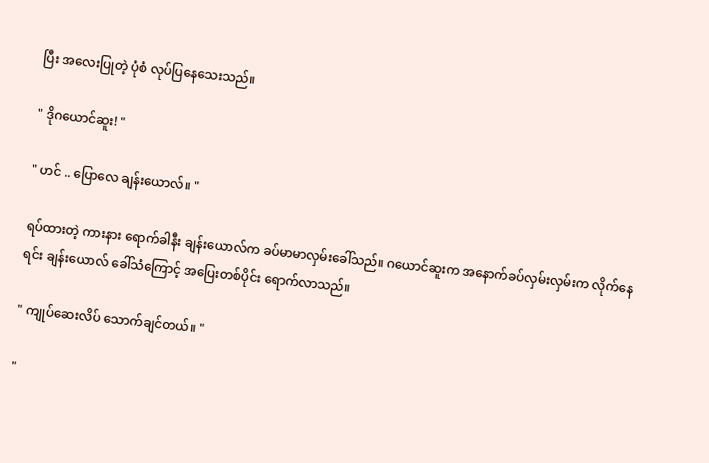ပြီး အလေးပြုတဲ့ ပုံစံ ‌လုပ်ပြနေသေးသည်။

" ဒိုဂယောင်ဆူး! "

" ဟင် .. ပြောလေ‌ ချန်းယောလ်။ "

ရပ်ထားတဲ့ ကားနား ရောက်ခါနီး ချန်းယောလ်က ခပ်မာမာလှမ်းခေါ်သည်။ ဂယောင်ဆူးက ‌အနောက်ခပ်လှမ်းလှမ်းက လိုက်နေရင်း ချန်းယောလ် ခေါ်သံကြောင့် အပြေးတစ်ပိုင်း ရောက်လာသည်။

" ကျုပ်ဆေးလိပ် သောက်ချင်တယ်။ "

"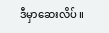ဒီမှာဆေးလိပ် ။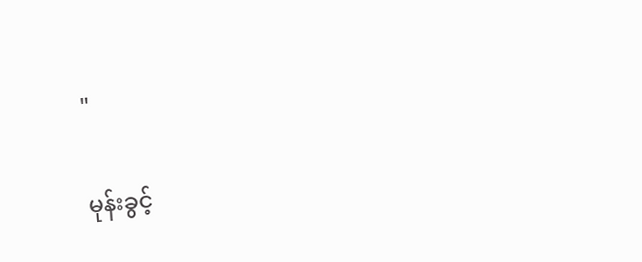"

မုန်းခွင့်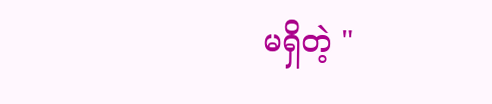မရှိတဲ့ "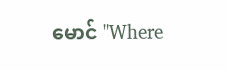မောင် "Where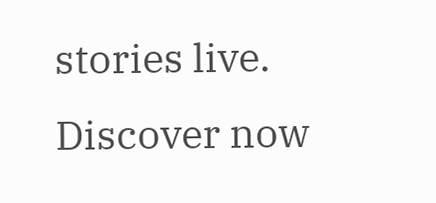stories live. Discover now